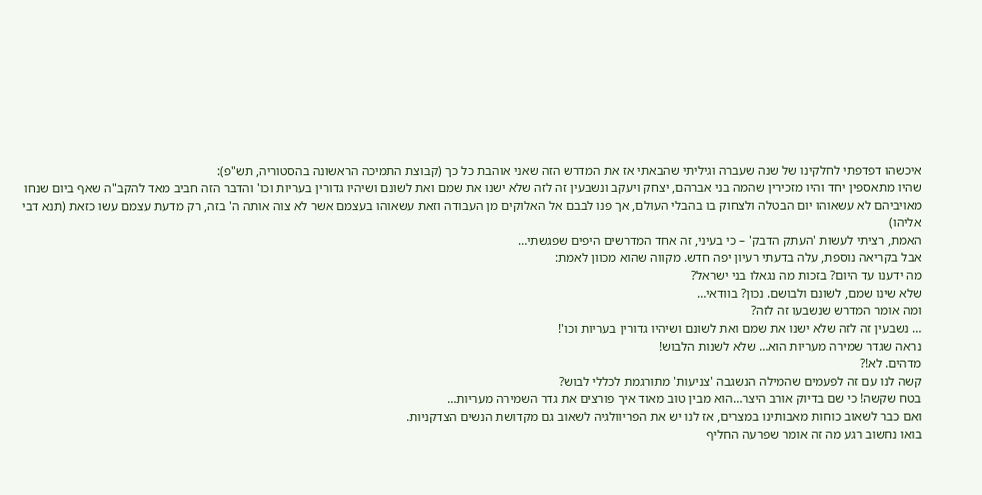איכשהו דפדפתי לחלקינו של שנה שעברה וגיליתי שהבאתי אז את המדרש הזה שאני אוהבת כל כך (קבוצת התמיכה הראשונה בהסטוריה, תש"פ):
שהיו מתאספין יחד והיו מזכירין שהמה בני אברהם, יצחק ויעקב ונשבעין זה לזה שלא ישנו את שמם ואת לשונם ושיהיו גדורין בעריות וכו' והדבר הזה חביב מאד להקב"ה שאף ביום שנחו מאויביהם לא עשאוהו יום הבטלה ולצחוק בו בהבלי העולם, אך פנו לבבם אל האלוקים מן העבודה וזאת עשאוהו בעצמם אשר לא צוה אותה ה' בזה, רק מדעת עצמם עשו כזאת (תנא דבי אליהו)
האמת, רציתי לעשות 'העתק הדבק' – כי בעיני, זה אחד המדרשים היפים שפגשתי…
אבל בקריאה נוספת, עלה בדעתי רעיון יפה חדש. מקווה שהוא מכוון לאמת:
מה ידענו עד היום? בזכות מה נגאלו בני ישראל?
שלא שינו שמם, לשונם ולבושם. נכון? בוודאי…
ומה אומר המדרש שנשבעו זה לזה?
… נשבעין זה לזה שלא ישנו את שמם ואת לשונם ושיהיו גדורין בעריות וכו'!
נראה שגדר שמירה מעריות הוא… שלא לשנות הלבוש!
מדהים. לא!?
קשה לנו עם זה לפעמים שהמילה הנשגבה 'צניעות' מתורגמת לכללי לבוש?
בטח שקשה! כי שם בדיוק אורב היצר…הוא מבין טוב מאוד איך פורצים את גדר השמירה מעריות…
ואם כבר לשאוב כוחות מאבותינו במצרים, אז לנו יש את הפריוולגיה לשאוב גם מקדושת הנשים הצדקניות.
בואו נחשוב רגע מה זה אומר שפרעה החליף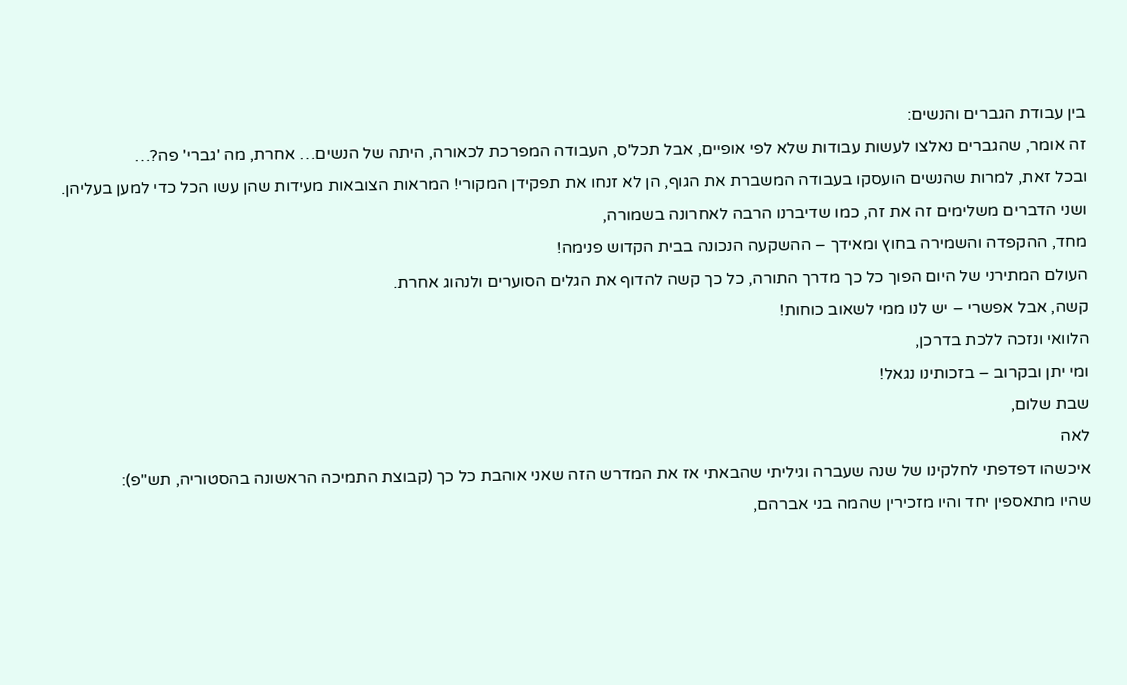בין עבודת הגברים והנשים:
זה אומר, שהגברים נאלצו לעשות עבודות שלא לפי אופיים, אבל תכל'ס, העבודה המפרכת לכאורה, היתה של הנשים… אחרת, מה 'גברי' פה?…
ובכל זאת, למרות שהנשים הועסקו בעבודה המשברת את הגוף, הן לא זנחו את תפקידן המקורי! המראות הצובאות מעידות שהן עשו הכל כדי למען בעליהן.
ושני הדברים משלימים זה את זה, כמו שדיברנו הרבה לאחרונה בשמורה,
מחד, ההקפדה והשמירה בחוץ ומאידך – ההשקעה הנכונה בבית הקדוש פנימה!
העולם המתירני של היום הפוך כל כך מדרך התורה, כל כך קשה להדוף את הגלים הסוערים ולנהוג אחרת.
קשה, אבל אפשרי – יש לנו ממי לשאוב כוחות!
הלוואי ונזכה ללכת בדרכן,
ומי יתן ובקרוב – בזכותינו נגאל!
שבת שלום,
לאה
איכשהו דפדפתי לחלקינו של שנה שעברה וגיליתי שהבאתי אז את המדרש הזה שאני אוהבת כל כך (קבוצת התמיכה הראשונה בהסטוריה, תש"פ):
שהיו מתאספין יחד והיו מזכירין שהמה בני אברהם,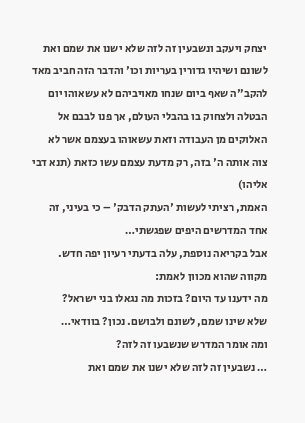יצחק ויעקב ונשבעין זה לזה שלא ישנו את שמם ואת לשונם ושיהיו גדורין בעריות וכו' והדבר הזה חביב מאד להקב"ה שאף ביום שנחו מאויביהם לא עשאוהו יום הבטלה ולצחוק בו בהבלי העולם, אך פנו לבבם אל האלוקים מן העבודה וזאת עשאוהו בעצמם אשר לא צוה אותה ה' בזה, רק מדעת עצמם עשו כזאת (תנא דבי אליהו)
האמת, רציתי לעשות 'העתק הדבק' – כי בעיני, זה אחד המדרשים היפים שפגשתי…
אבל בקריאה נוספת, עלה בדעתי רעיון יפה חדש. מקווה שהוא מכוון לאמת:
מה ידענו עד היום? בזכות מה נגאלו בני ישראל?
שלא שינו שמם, לשונם ולבושם. נכון? בוודאי…
ומה אומר המדרש שנשבעו זה לזה?
… נשבעין זה לזה שלא ישנו את שמם ואת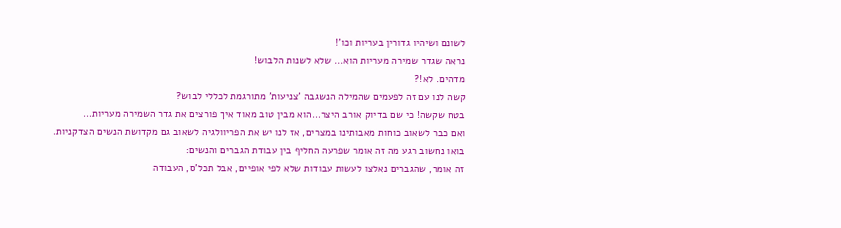לשונם ושיהיו גדורין בעריות וכו'!
נראה שגדר שמירה מעריות הוא… שלא לשנות הלבוש!
מדהים. לא!?
קשה לנו עם זה לפעמים שהמילה הנשגבה 'צניעות' מתורגמת לכללי לבוש?
בטח שקשה! כי שם בדיוק אורב היצר…הוא מבין טוב מאוד איך פורצים את גדר השמירה מעריות…
ואם כבר לשאוב כוחות מאבותינו במצרים, אז לנו יש את הפריוולגיה לשאוב גם מקדושת הנשים הצדקניות.
בואו נחשוב רגע מה זה אומר שפרעה החליף בין עבודת הגברים והנשים:
זה אומר, שהגברים נאלצו לעשות עבודות שלא לפי אופיים, אבל תכל'ס, העבודה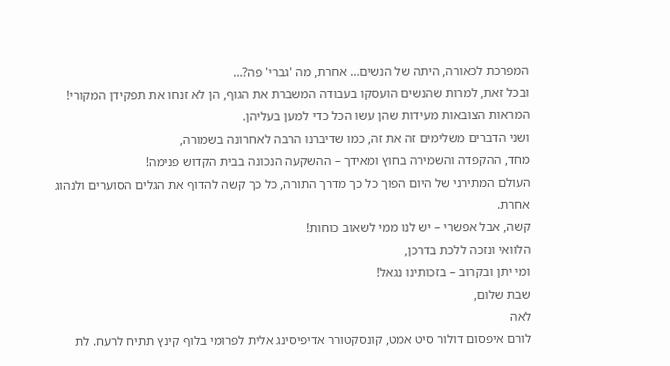המפרכת לכאורה, היתה של הנשים… אחרת, מה 'גברי' פה?…
ובכל זאת, למרות שהנשים הועסקו בעבודה המשברת את הגוף, הן לא זנחו את תפקידן המקורי! המראות הצובאות מעידות שהן עשו הכל כדי למען בעליהן.
ושני הדברים משלימים זה את זה, כמו שדיברנו הרבה לאחרונה בשמורה,
מחד, ההקפדה והשמירה בחוץ ומאידך – ההשקעה הנכונה בבית הקדוש פנימה!
העולם המתירני של היום הפוך כל כך מדרך התורה, כל כך קשה להדוף את הגלים הסוערים ולנהוג אחרת.
קשה, אבל אפשרי – יש לנו ממי לשאוב כוחות!
הלוואי ונזכה ללכת בדרכן,
ומי יתן ובקרוב – בזכותינו נגאל!
שבת שלום,
לאה
לורם איפסום דולור סיט אמט, קונסקטורר אדיפיסינג אלית לפרומי בלוף קינץ תתיח לרעח. לת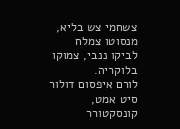צשחמי צש בליא, מנסוטו צמלח לביקו ננבי, צמוקו בלוקריה.
לורם איפסום דולור סיט אמט, קונסקטורר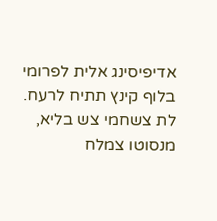אדיפיסינג אלית לפרומי בלוף קינץ תתיח לרעח.
לת צשחמי צש בליא, מנסוטו צמלח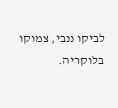לביקו ננבי, צמוקו בלוקריה.